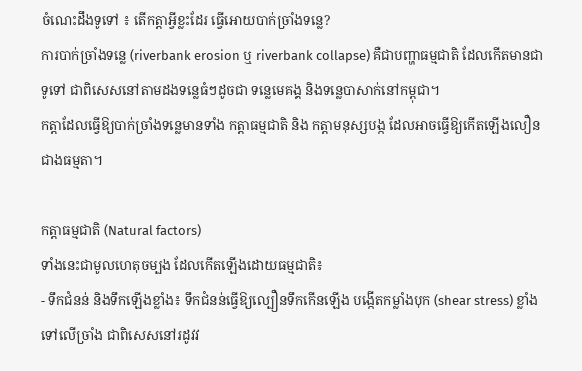ចំណេះដឹងទូទៅ ៖ តើកត្តាអ្វីខ្លះដែរ ធ្វើអោយបាក់ច្រាំងទន្លេ?
ការបាក់ច្រាំងទន្លេ (riverbank erosion ឬ riverbank collapse) គឺជាបញ្ហាធម្មជាតិ ដែលកើតមានជាទូទៅ ជាពិសេសនៅតាមដងទន្លេធំៗដូចជា ទន្លេមេគង្គ និងទន្លេបាសាក់នៅកម្ពុជា។
កត្តាដែលធ្វើឱ្យបាក់ច្រាំងទន្លេមានទាំង កត្តាធម្មជាតិ និង កត្តាមនុស្សបង្ក ដែលអាចធ្វើឱ្យកើតឡើងលឿនជាងធម្មតា។

កត្តាធម្មជាតិ (Natural factors)
ទាំងនេះជាមូលហេតុចម្បង ដែលកើតឡើងដោយធម្មជាតិ៖
- ទឹកជំនន់ និងទឹកឡើងខ្លាំង៖ ទឹកជំនន់ធ្វើឱ្យល្បឿនទឹកកើនឡើង បង្កើតកម្លាំងបុក (shear stress) ខ្លាំងទៅលើច្រាំង ជាពិសេសនៅរដូវវ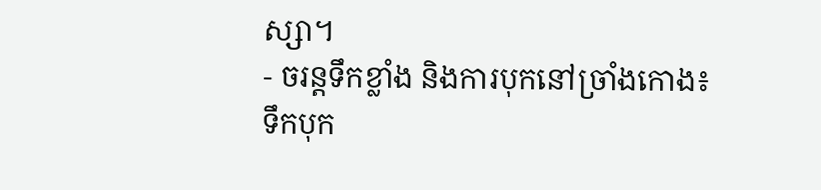ស្សា។
- ចរន្តទឹកខ្លាំង និងការបុកនៅច្រាំងកោង៖ ទឹកបុក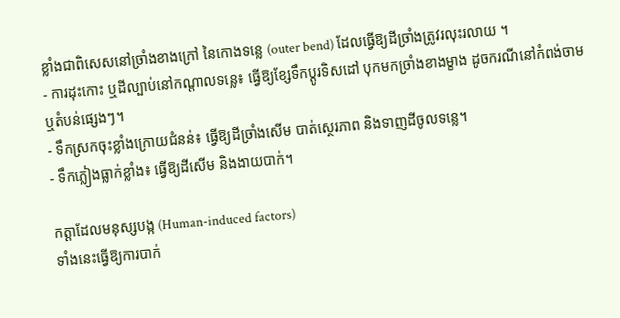ខ្លាំងជាពិសេសនៅច្រាំងខាងក្រៅ នៃកោងទន្លេ (outer bend) ដែលធ្វើឱ្យដីច្រាំងត្រូវរលុះរលាយ ។
- ការដុះកោះ ឬដីល្បាប់នៅកណ្តាលទន្លេ៖ ធ្វើឱ្យខ្សែទឹកប្តូរទិសដៅ បុកមកច្រាំងខាងម្ខាង ដូចករណីនៅកំពង់ចាម ឬតំបន់ផ្សេងៗ។
- ទឹកស្រកចុះខ្លាំងក្រោយជំនន់៖ ធ្វើឱ្យដីច្រាំងសើម បាត់ស្ថេរភាព និងទាញដីចូលទន្លេ។
- ទឹកភ្លៀងធ្លាក់ខ្លាំង៖ ធ្វើឱ្យដីសើម និងងាយបាក់។

កត្តាដែលមនុស្សបង្ក (Human-induced factors)
ទាំងនេះធ្វើឱ្យការបាក់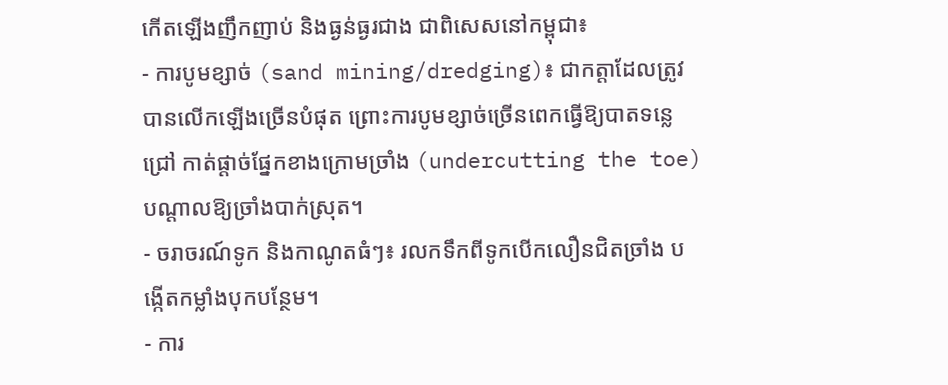កើតឡើងញឹកញាប់ និងធ្ងន់ធ្ងរជាង ជាពិសេសនៅកម្ពុជា៖
- ការបូមខ្សាច់ (sand mining/dredging)៖ ជាកត្តាដែលត្រូវបានលើកឡើងច្រើនបំផុត ព្រោះការបូមខ្សាច់ច្រើនពេកធ្វើឱ្យបាតទន្លេជ្រៅ កាត់ផ្តាច់ផ្នែកខាងក្រោមច្រាំង (undercutting the toe) បណ្តាលឱ្យច្រាំងបាក់ស្រុត។
- ចរាចរណ៍ទូក និងកាណូតធំៗ៖ រលកទឹកពីទូកបើកលឿនជិតច្រាំង បង្កើតកម្លាំងបុកបន្ថែម។
- ការ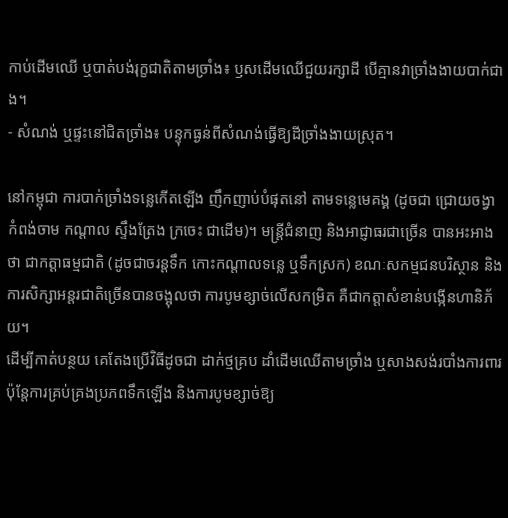កាប់ដើមឈើ ឬបាត់បង់រុក្ខជាតិតាមច្រាំង៖ ឫសដើមឈើជួយរក្សាដី បើគ្មានវាច្រាំងងាយបាក់ជាង។
- សំណង់ ឬផ្ទះនៅជិតច្រាំង៖ បន្ទុកធ្ងន់ពីសំណង់ធ្វើឱ្យដីច្រាំងងាយស្រុត។

នៅកម្ពុជា ការបាក់ច្រាំងទន្លេកើតឡើង ញឹកញាប់បំផុតនៅ តាមទន្លេមេគង្គ (ដូចជា ជ្រោយចង្វា កំពង់ចាម កណ្តាល ស្ទឹងត្រែង ក្រចេះ ជាដើម)។ មន្ត្រីជំនាញ និងអាជ្ញាធរជាច្រើន បានអះអាងថា ជាកត្តាធម្មជាតិ (ដូចជាចរន្តទឹក កោះកណ្តាលទន្លេ ឬទឹកស្រក) ខណៈសកម្មជនបរិស្ថាន និងការសិក្សាអន្តរជាតិច្រើនបានចង្អុលថា ការបូមខ្សាច់លើសកម្រិត គឺជាកត្តាសំខាន់បង្កើនហានិភ័យ។
ដើម្បីកាត់បន្ថយ គេតែងប្រើវិធីដូចជា ដាក់ថ្មគ្រប ដាំដើមឈើតាមច្រាំង ឬសាងសង់របាំងការពារ ប៉ុន្តែការគ្រប់គ្រងប្រភពទឹកឡើង និងការបូមខ្សាច់ឱ្យ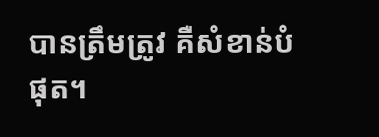បានត្រឹមត្រូវ គឺសំខាន់បំផុត។